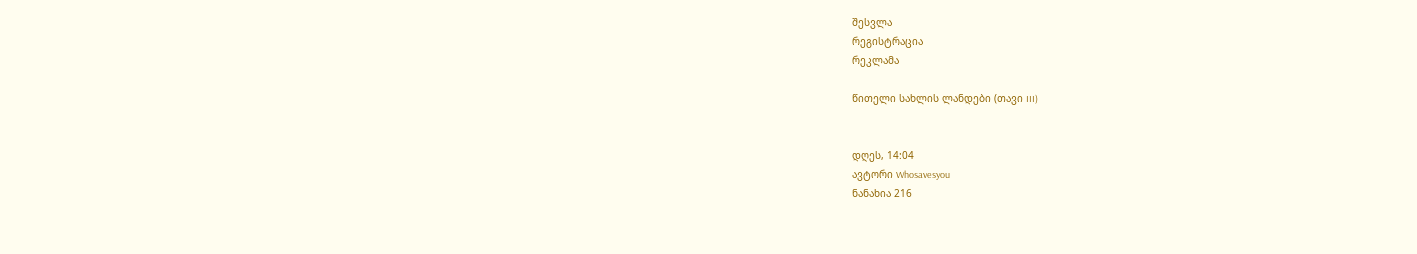შესვლა
რეგისტრაცია
რეკლამა

წითელი სახლის ლანდები (თავი III)


დღეს, 14:04
ავტორი Whosavesyou
ნანახია 216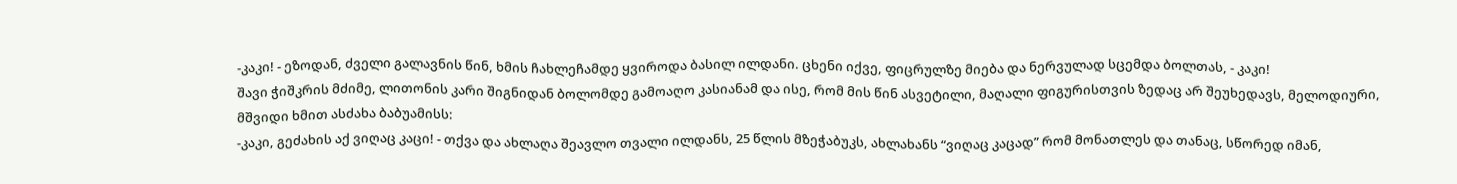-კაკი! - ეზოდან, ძველი გალავნის წინ, ხმის ჩახლეჩამდე ყვიროდა ბასილ ილდანი. ცხენი იქვე, ფიცრულზე მიება და ნერვულად სცემდა ბოლთას, - კაკი!
შავი ჭიშკრის მძიმე, ლითონის კარი შიგნიდან ბოლომდე გამოაღო კასიანამ და ისე, რომ მის წინ ასვეტილი, მაღალი ფიგურისთვის ზედაც არ შეუხედავს, მელოდიური, მშვიდი ხმით ასძახა ბაბუამისს:
-კაკი, გეძახის აქ ვიღაც კაცი! - თქვა და ახლაღა შეავლო თვალი ილდანს, 25 წლის მზეჭაბუკს, ახლახანს “ვიღაც კაცად” რომ მონათლეს და თანაც, სწორედ იმან,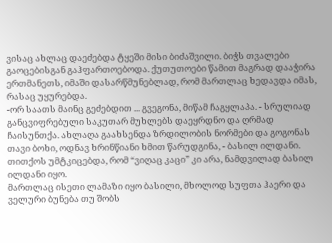ვისაც ახლაც დაეძებდა ტყეში მისი ბიძაშვილი. ბიჭს თვალები გაოცებისგან გაჰფართოებოდა. ქუთუთოები წამით მაგრად დააჭირა ერთმანეთს, იმაში დასარწმუნებლად, რომ მართლაც ხედავდა იმას, რასაც უყურებდა.
-ორ საათს მაინც გეძებდით ... გვეგონა, მიწამ ჩაგყლაპა. - სრულიად განცვიფრებული საკუთარ მუხლებს დაეყრდნო და ღრმად ჩაისუნთქა. ახლაღა გაახსენდა ზრდილობის ნორმები და გოგონას თავი ბოხი, ოდნავ ხრინწიანი ხმით წარუდგინა, - ბასილ ილდანი.
თითქოს უმტკიცებდა, რომ “ვიღაც კაცი” კი არა, ნამდვილად ბასილ ილდანი იყო.
მართლაც ისეთი ლამაზი იყო ბასილი, მხოლოდ სუფთა ჰაერი და ველური ბუნება თუ შობს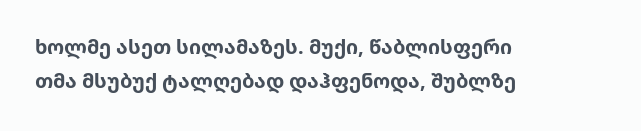ხოლმე ასეთ სილამაზეს. მუქი, წაბლისფერი თმა მსუბუქ ტალღებად დაჰფენოდა, შუბლზე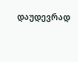დაუდევრად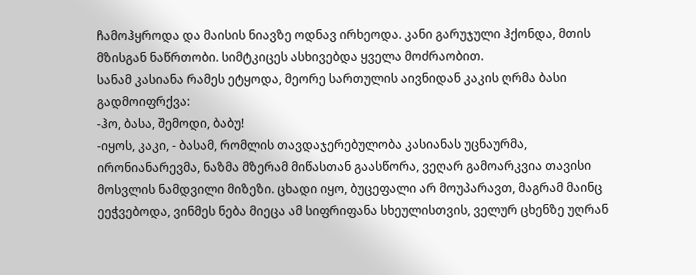ჩამოჰყროდა და მაისის ნიავზე ოდნავ ირხეოდა. კანი გარუჯული ჰქონდა, მთის მზისგან ნაწრთობი. სიმტკიცეს ასხივებდა ყველა მოძრაობით.
სანამ კასიანა რამეს ეტყოდა, მეორე სართულის აივნიდან კაკის ღრმა ბასი გადმოიფრქვა:
-ჰო, ბასა, შემოდი, ბაბუ!
-იყოს, კაკი, - ბასამ, რომლის თავდაჯერებულობა კასიანას უცნაურმა, ირონიანარევმა, ნაზმა მზერამ მიწასთან გაასწორა, ვეღარ გამოარკვია თავისი მოსვლის ნამდვილი მიზეზი. ცხადი იყო, ბუცეფალი არ მოუპარავთ, მაგრამ მაინც ეეჭვებოდა, ვინმეს ნება მიეცა ამ სიფრიფანა სხეულისთვის, ველურ ცხენზე უღრან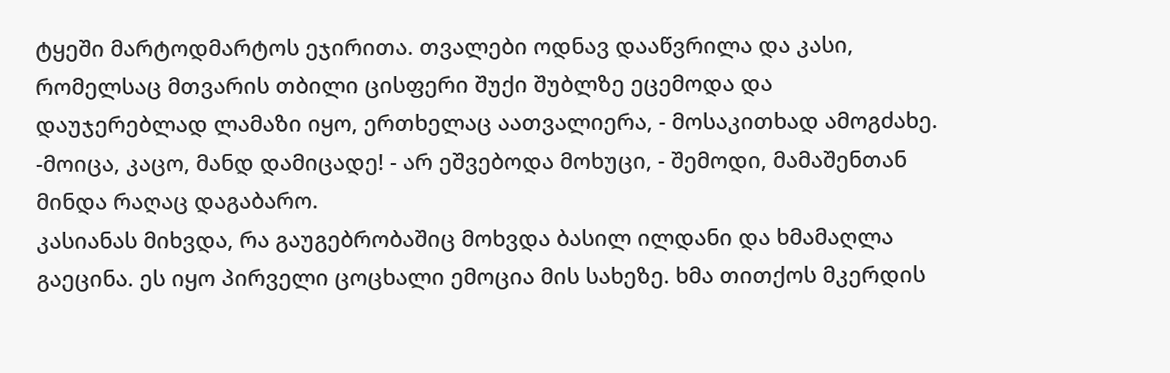ტყეში მარტოდმარტოს ეჯირითა. თვალები ოდნავ დააწვრილა და კასი, რომელსაც მთვარის თბილი ცისფერი შუქი შუბლზე ეცემოდა და დაუჯერებლად ლამაზი იყო, ერთხელაც აათვალიერა, - მოსაკითხად ამოგძახე.
-მოიცა, კაცო, მანდ დამიცადე! - არ ეშვებოდა მოხუცი, - შემოდი, მამაშენთან მინდა რაღაც დაგაბარო.
კასიანას მიხვდა, რა გაუგებრობაშიც მოხვდა ბასილ ილდანი და ხმამაღლა გაეცინა. ეს იყო პირველი ცოცხალი ემოცია მის სახეზე. ხმა თითქოს მკერდის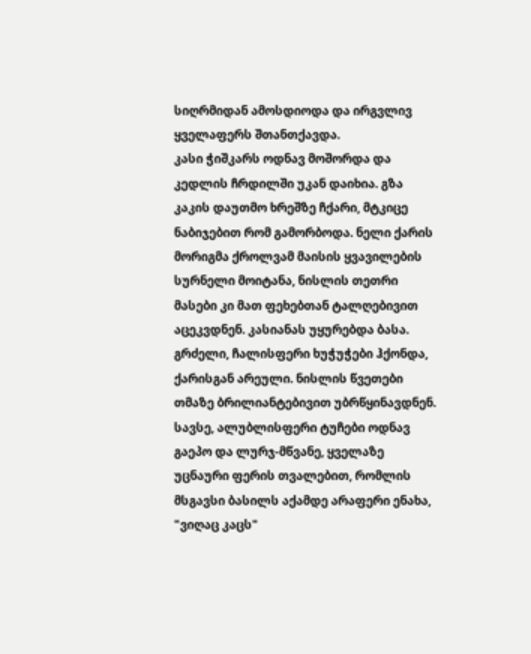სიღრმიდან ამოსდიოდა და ირგვლივ ყველაფერს შთანთქავდა.
კასი ჭიშკარს ოდნავ მოშორდა და კედლის ჩრდილში უკან დაიხია. გზა კაკის დაუთმო ხრეშზე ჩქარი, მტკიცე ნაბიჯებით რომ გამორბოდა. ნელი ქარის მორიგმა ქროლვამ მაისის ყვავილების სურნელი მოიტანა, ნისლის თეთრი მასები კი მათ ფეხებთან ტალღებივით აცეკვდნენ. კასიანას უყურებდა ბასა. გრძელი, ჩალისფერი ხუჭუჭები ჰქონდა, ქარისგან არეული. ნისლის წვეთები თმაზე ბრილიანტებივით უბრწყინავდნენ. სავსე, ალუბლისფერი ტუჩები ოდნავ გაეპო და ლურჯ-მწვანე, ყველაზე უცნაური ფერის თვალებით, რომლის მსგავსი ბასილს აქამდე არაფერი ენახა, "ვიღაც კაცს"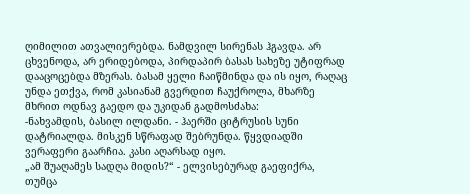ღიმილით ათვალიერებდა. ნამდვილ სირენას ჰგავდა. არ ცხვენოდა, არ ერიდებოდა, პირდაპირ ბასას სახეზე უტიფრად დააცოცებდა მზერას. ბასამ ყელი ჩაიწმინდა და ის იყო, რაღაც უნდა ეთქვა, რომ კასიანამ გვერდით ჩაუქროლა, მხარზე მხრით ოდნავ გაედო და უკიდან გადმოსძახა:
-ნახვამდის, ბასილ ილდანი. - ჰაერში ციტრუსის სუნი დატრიალდა. მისკენ სწრაფად შებრუნდა. წყვდიადში ვერაფერი გაარჩია. კასი აღარსად იყო.
„ამ შუაღამეს სადღა მიდის?“ - ელვისებურად გაეფიქრა, თუმცა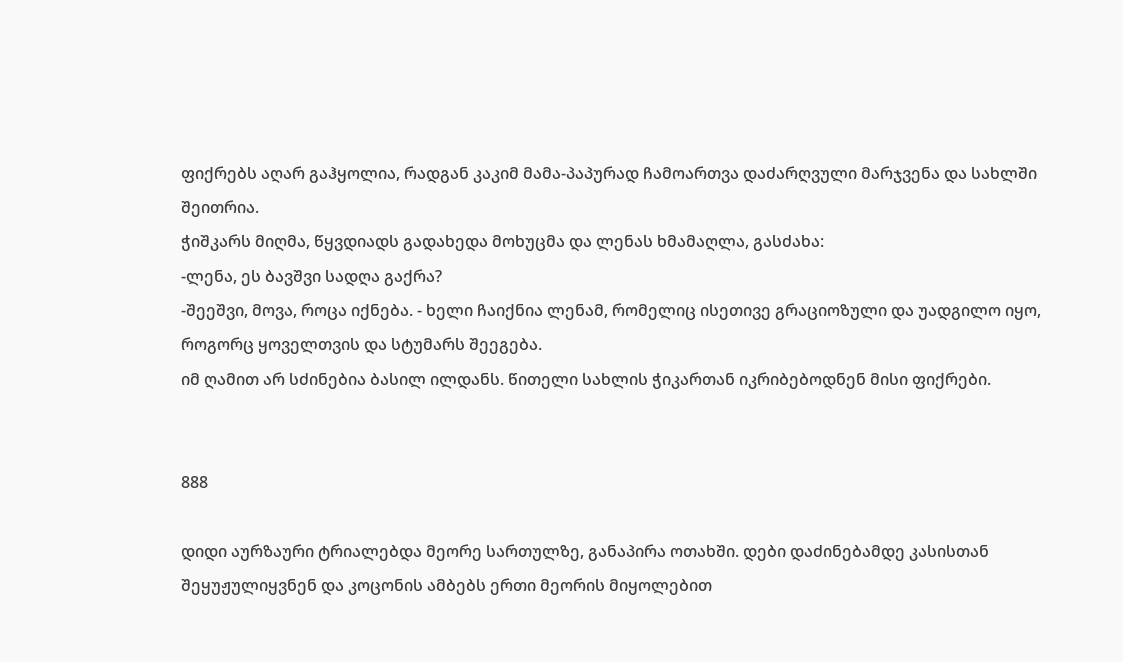ფიქრებს აღარ გაჰყოლია, რადგან კაკიმ მამა-პაპურად ჩამოართვა დაძარღვული მარჯვენა და სახლში შეითრია.
ჭიშკარს მიღმა, წყვდიადს გადახედა მოხუცმა და ლენას ხმამაღლა, გასძახა:
-ლენა, ეს ბავშვი სადღა გაქრა?
-შეეშვი, მოვა, როცა იქნება. - ხელი ჩაიქნია ლენამ, რომელიც ისეთივე გრაციოზული და უადგილო იყო, როგორც ყოველთვის და სტუმარს შეეგება.
იმ ღამით არ სძინებია ბასილ ილდანს. წითელი სახლის ჭიკართან იკრიბებოდნენ მისი ფიქრები.


888

დიდი აურზაური ტრიალებდა მეორე სართულზე, განაპირა ოთახში. დები დაძინებამდე კასისთან შეყუჟულიყვნენ და კოცონის ამბებს ერთი მეორის მიყოლებით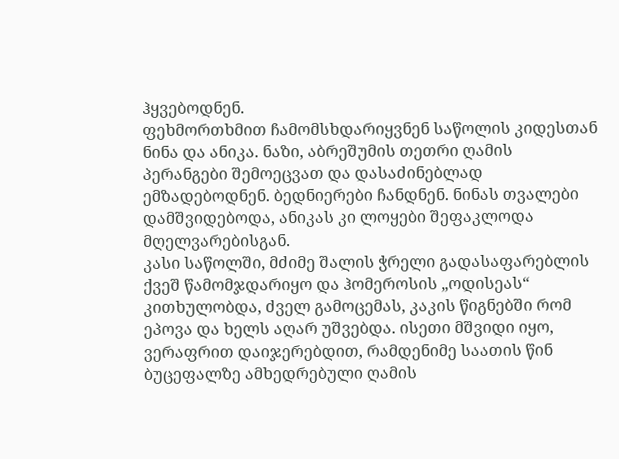ჰყვებოდნენ.
ფეხმორთხმით ჩამომსხდარიყვნენ საწოლის კიდესთან ნინა და ანიკა. ნაზი, აბრეშუმის თეთრი ღამის პერანგები შემოეცვათ და დასაძინებლად ემზადებოდნენ. ბედნიერები ჩანდნენ. ნინას თვალები დამშვიდებოდა, ანიკას კი ლოყები შეფაკლოდა მღელვარებისგან.
კასი საწოლში, მძიმე შალის ჭრელი გადასაფარებლის ქვეშ წამომჯდარიყო და ჰომეროსის „ოდისეას“ კითხულობდა, ძველ გამოცემას, კაკის წიგნებში რომ ეპოვა და ხელს აღარ უშვებდა. ისეთი მშვიდი იყო, ვერაფრით დაიჯერებდით, რამდენიმე საათის წინ ბუცეფალზე ამხედრებული ღამის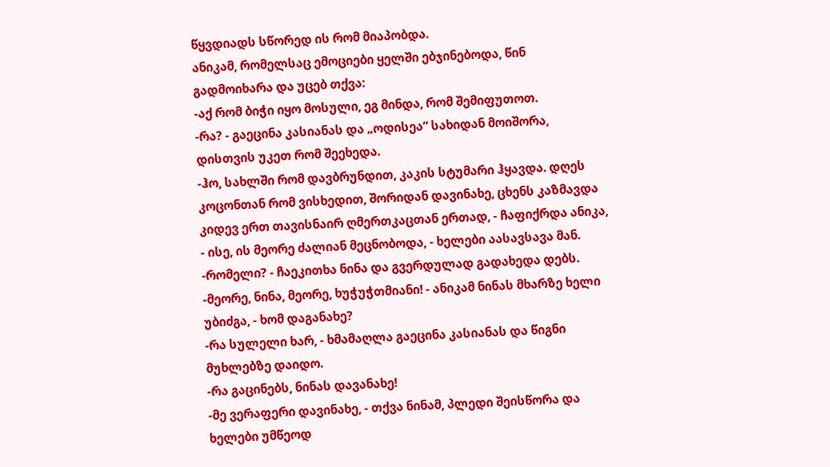წყვდიადს სწორედ ის რომ მიაპობდა.
ანიკამ, რომელსაც ემოციები ყელში ებჯინებოდა, წინ გადმოიხარა და უცებ თქვა:
-აქ რომ ბიჭი იყო მოსული, ეგ მინდა, რომ შემიფუთოთ.
-რა? - გაეცინა კასიანას და „ოდისეა“ სახიდან მოიშორა, დისთვის უკეთ რომ შეეხედა.
-ჰო, სახლში რომ დავბრუნდით, კაკის სტუმარი ჰყავდა. დღეს კოცონთან რომ ვისხედით, შორიდან დავინახე, ცხენს კაზმავდა კიდევ ერთ თავისნაირ ღმერთკაცთან ერთად, - ჩაფიქრდა ანიკა, - ისე, ის მეორე ძალიან მეცნობოდა, - ხელები აასავსავა მან.
-რომელი? - ჩაეკითხა ნინა და გვერდულად გადახედა დებს.
-მეორე, ნინა, მეორე, ხუჭუჭთმიანი! - ანიკამ ნინას მხარზე ხელი უბიძგა, - ხომ დაგანახე?
-რა სულელი ხარ, - ხმამაღლა გაეცინა კასიანას და წიგნი მუხლებზე დაიდო.
-რა გაცინებს, ნინას დავანახე!
-მე ვერაფერი დავინახე, - თქვა ნინამ, პლედი შეისწორა და ხელები უმწეოდ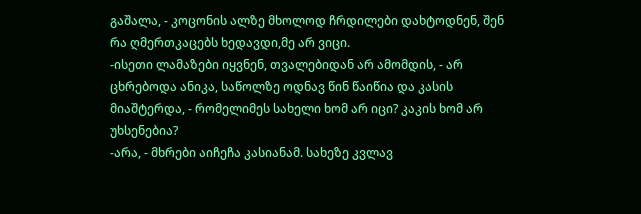გაშალა, - კოცონის ალზე მხოლოდ ჩრდილები დახტოდნენ, შენ რა ღმერთკაცებს ხედავდი,მე არ ვიცი.
-ისეთი ლამაზები იყვნენ, თვალებიდან არ ამომდის, - არ ცხრებოდა ანიკა, საწოლზე ოდნავ წინ წაიწია და კასის მიაშტერდა, - რომელიმეს სახელი ხომ არ იცი? კაკის ხომ არ უხსენებია?
-არა, - მხრები აიჩეჩა კასიანამ. სახეზე კვლავ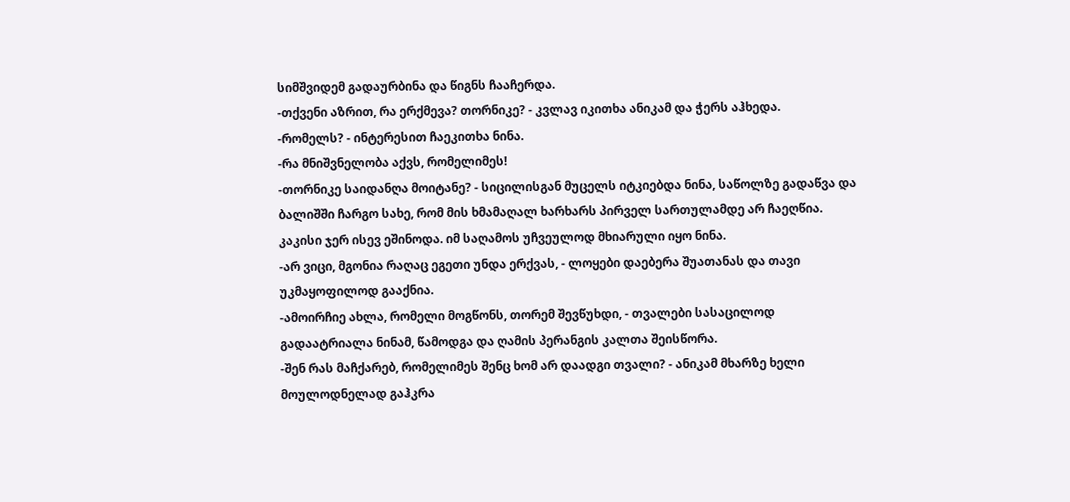სიმშვიდემ გადაურბინა და წიგნს ჩააჩერდა.
-თქვენი აზრით, რა ერქმევა? თორნიკე? - კვლავ იკითხა ანიკამ და ჭერს აჰხედა.
-რომელს? - ინტერესით ჩაეკითხა ნინა.
-რა მნიშვნელობა აქვს, რომელიმეს!
-თორნიკე საიდანღა მოიტანე? - სიცილისგან მუცელს იტკიებდა ნინა, საწოლზე გადაწვა და ბალიშში ჩარგო სახე, რომ მის ხმამაღალ ხარხარს პირველ სართულამდე არ ჩაეღწია. კაკისი ჯერ ისევ ეშინოდა. იმ საღამოს უჩვეულოდ მხიარული იყო ნინა.
-არ ვიცი, მგონია რაღაც ეგეთი უნდა ერქვას, - ლოყები დაებერა შუათანას და თავი უკმაყოფილოდ გააქნია.
-ამოირჩიე ახლა, რომელი მოგწონს, თორემ შევწუხდი, - თვალები სასაცილოდ გადაატრიალა ნინამ, წამოდგა და ღამის პერანგის კალთა შეისწორა.
-შენ რას მაჩქარებ, რომელიმეს შენც ხომ არ დაადგი თვალი? - ანიკამ მხარზე ხელი მოულოდნელად გაჰკრა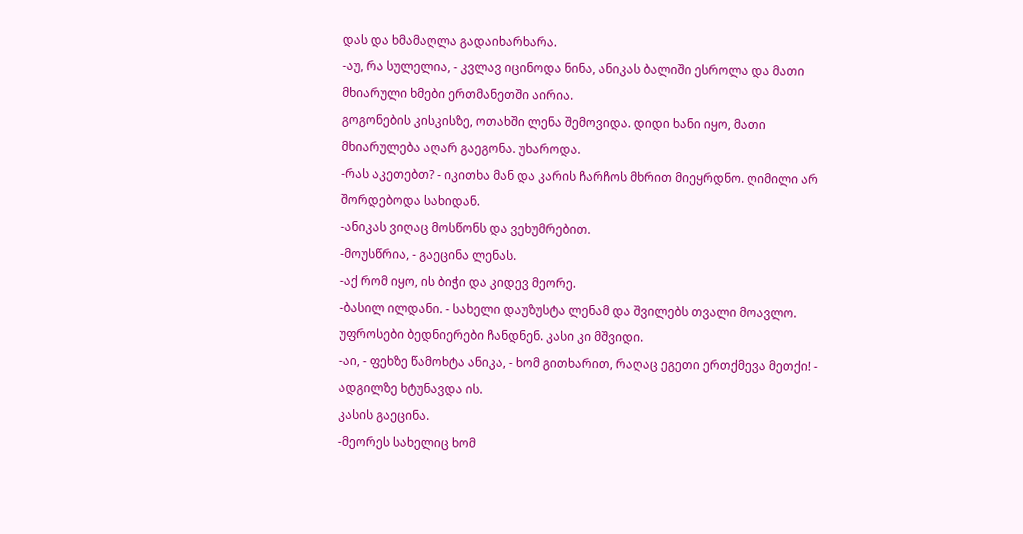დას და ხმამაღლა გადაიხარხარა.
-აუ, რა სულელია, - კვლავ იცინოდა ნინა, ანიკას ბალიში ესროლა და მათი მხიარული ხმები ერთმანეთში აირია.
გოგონების კისკისზე, ოთახში ლენა შემოვიდა. დიდი ხანი იყო, მათი მხიარულება აღარ გაეგონა. უხაროდა.
-რას აკეთებთ? - იკითხა მან და კარის ჩარჩოს მხრით მიეყრდნო. ღიმილი არ შორდებოდა სახიდან.
-ანიკას ვიღაც მოსწონს და ვეხუმრებით.
-მოუსწრია, - გაეცინა ლენას.
-აქ რომ იყო, ის ბიჭი და კიდევ მეორე.
-ბასილ ილდანი. - სახელი დაუზუსტა ლენამ და შვილებს თვალი მოავლო. უფროსები ბედნიერები ჩანდნენ. კასი კი მშვიდი.
-აი, - ფეხზე წამოხტა ანიკა, - ხომ გითხარით, რაღაც ეგეთი ერთქმევა მეთქი! - ადგილზე ხტუნავდა ის.
კასის გაეცინა.
-მეორეს სახელიც ხომ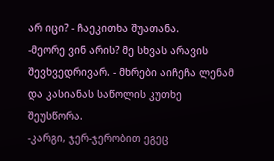არ იცი? - ჩაეკითხა შუათანა.
-მეორე ვინ არის? მე სხვას არავის შევხვედრივარ. - მხრები აიჩეჩა ლენამ და კასიანას საწოლის კუთხე შეუსწორა.
-კარგი, ჯერ-ჯერობით ეგეც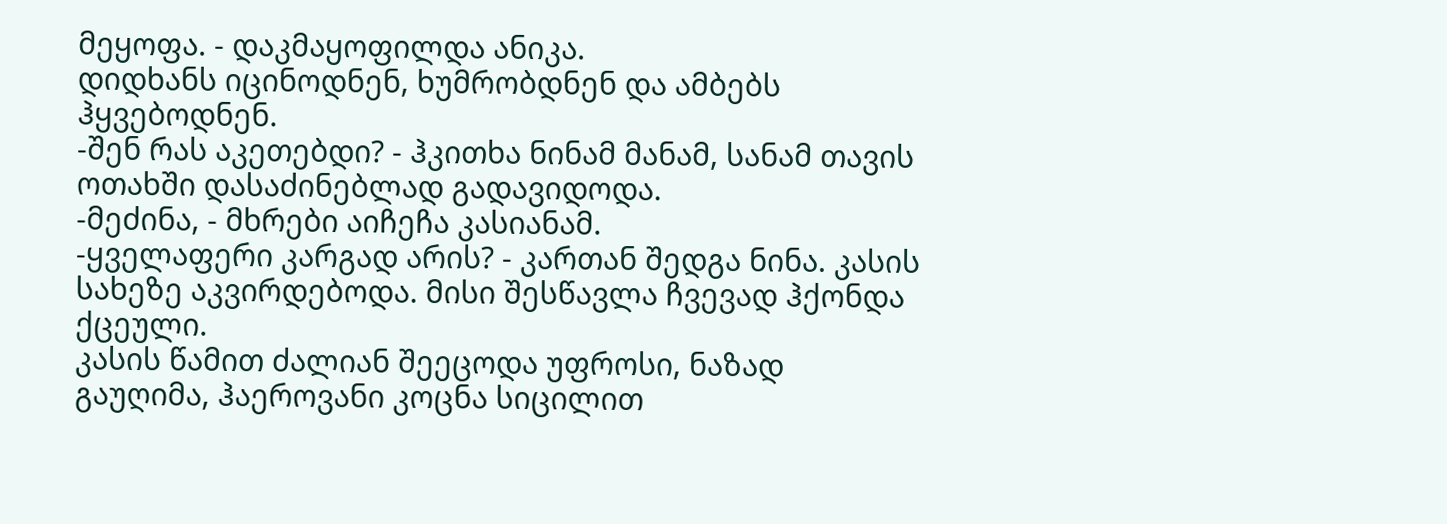მეყოფა. - დაკმაყოფილდა ანიკა.
დიდხანს იცინოდნენ, ხუმრობდნენ და ამბებს ჰყვებოდნენ.
-შენ რას აკეთებდი? - ჰკითხა ნინამ მანამ, სანამ თავის ოთახში დასაძინებლად გადავიდოდა.
-მეძინა, - მხრები აიჩეჩა კასიანამ.
-ყველაფერი კარგად არის? - კართან შედგა ნინა. კასის სახეზე აკვირდებოდა. მისი შესწავლა ჩვევად ჰქონდა ქცეული.
კასის წამით ძალიან შეეცოდა უფროსი, ნაზად გაუღიმა, ჰაეროვანი კოცნა სიცილით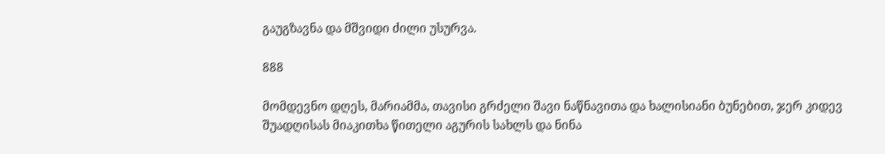გაუგზავნა და მშვიდი ძილი უსურვა.

888

მომდევნო დღეს, მარიამმა, თავისი გრძელი შავი ნაწნავითა და ხალისიანი ბუნებით, ჯერ კიდევ შუადღისას მიაკითხა წითელი აგურის სახლს და ნინა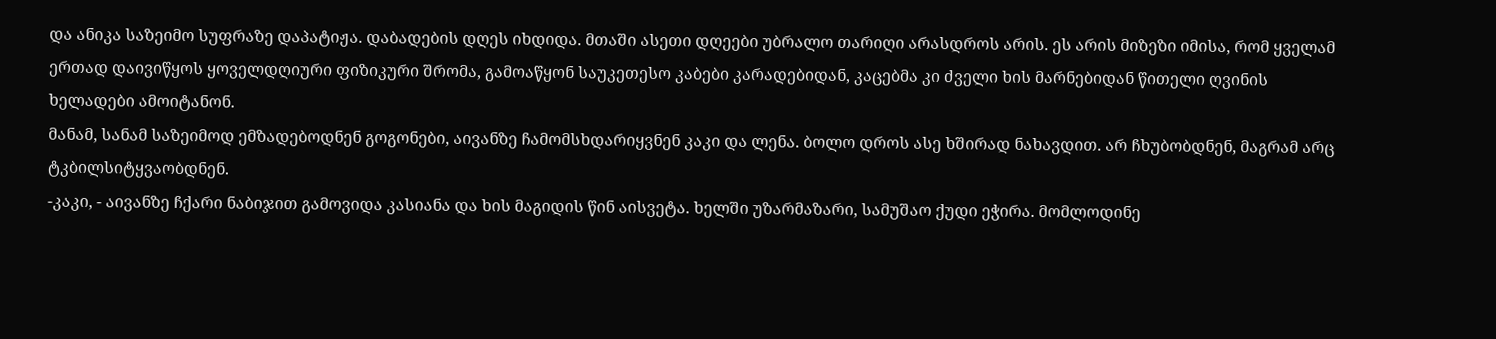და ანიკა საზეიმო სუფრაზე დაპატიჟა. დაბადების დღეს იხდიდა. მთაში ასეთი დღეები უბრალო თარიღი არასდროს არის. ეს არის მიზეზი იმისა, რომ ყველამ ერთად დაივიწყოს ყოველდღიური ფიზიკური შრომა, გამოაწყონ საუკეთესო კაბები კარადებიდან, კაცებმა კი ძველი ხის მარნებიდან წითელი ღვინის ხელადები ამოიტანონ.
მანამ, სანამ საზეიმოდ ემზადებოდნენ გოგონები, აივანზე ჩამომსხდარიყვნენ კაკი და ლენა. ბოლო დროს ასე ხშირად ნახავდით. არ ჩხუბობდნენ, მაგრამ არც ტკბილსიტყვაობდნენ.
-კაკი, - აივანზე ჩქარი ნაბიჯით გამოვიდა კასიანა და ხის მაგიდის წინ აისვეტა. ხელში უზარმაზარი, სამუშაო ქუდი ეჭირა. მომლოდინე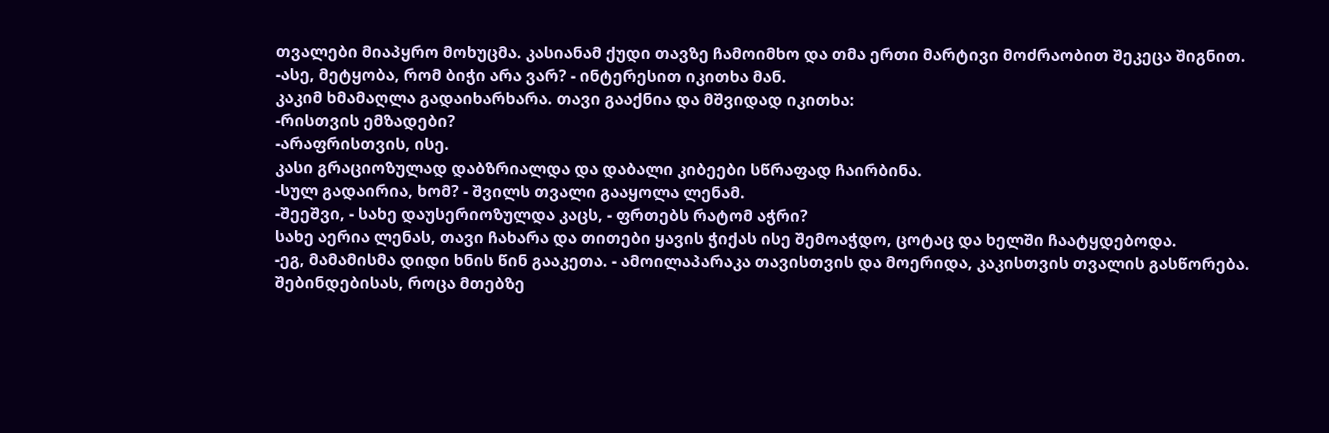თვალები მიაპყრო მოხუცმა. კასიანამ ქუდი თავზე ჩამოიმხო და თმა ერთი მარტივი მოძრაობით შეკეცა შიგნით.
-ასე, მეტყობა, რომ ბიჭი არა ვარ? - ინტერესით იკითხა მან.
კაკიმ ხმამაღლა გადაიხარხარა. თავი გააქნია და მშვიდად იკითხა:
-რისთვის ემზადები?
-არაფრისთვის, ისე.
კასი გრაციოზულად დაბზრიალდა და დაბალი კიბეები სწრაფად ჩაირბინა.
-სულ გადაირია, ხომ? - შვილს თვალი გააყოლა ლენამ.
-შეეშვი, - სახე დაუსერიოზულდა კაცს, - ფრთებს რატომ აჭრი?
სახე აერია ლენას, თავი ჩახარა და თითები ყავის ჭიქას ისე შემოაჭდო, ცოტაც და ხელში ჩაატყდებოდა.
-ეგ, მამამისმა დიდი ხნის წინ გააკეთა. - ამოილაპარაკა თავისთვის და მოერიდა, კაკისთვის თვალის გასწორება.
შებინდებისას, როცა მთებზე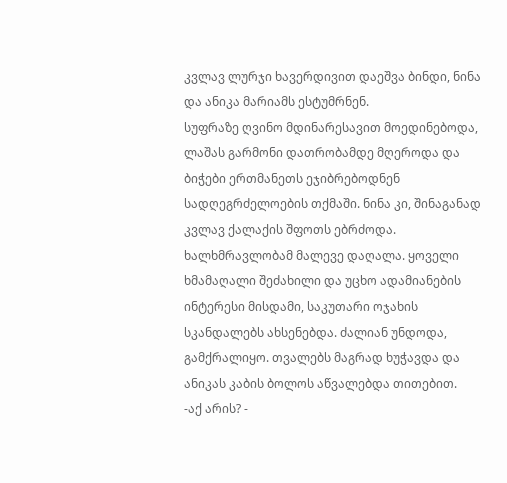კვლავ ლურჯი ხავერდივით დაეშვა ბინდი, ნინა და ანიკა მარიამს ესტუმრნენ.
სუფრაზე ღვინო მდინარესავით მოედინებოდა, ლაშას გარმონი დათრობამდე მღეროდა და ბიჭები ერთმანეთს ეჯიბრებოდნენ სადღეგრძელოების თქმაში. ნინა კი, შინაგანად კვლავ ქალაქის შფოთს ებრძოდა. ხალხმრავლობამ მალევე დაღალა. ყოველი ხმამაღალი შეძახილი და უცხო ადამიანების ინტერესი მისდამი, საკუთარი ოჯახის სკანდალებს ახსენებდა. ძალიან უნდოდა, გამქრალიყო. თვალებს მაგრად ხუჭავდა და ანიკას კაბის ბოლოს აწვალებდა თითებით.
-აქ არის? -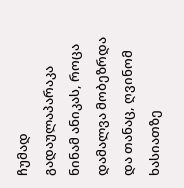ჩუმად გადაულაპარაკა ნინამ ანიკას, როცა დამალვა მობეზრდა და თანაც, ღვინომ ხასიათზე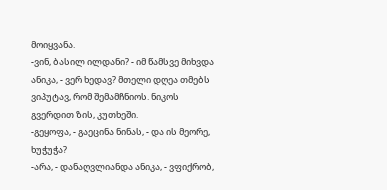მოიყვანა.
-ვინ, ბასილ ილდანი? - იმ წამსვე მიხვდა ანიკა, - ვერ ხედავ? მთელი დღეა თმებს ვიპუტავ, რომ შემამჩნიოს. ნიკოს გვერდით ზის, კუთხეში.
-გეყოფა, - გაეცინა ნინას, - და ის მეორე, ხუჭუჭა?
-არა, - დანაღვლიანდა ანიკა, - ვფიქრობ,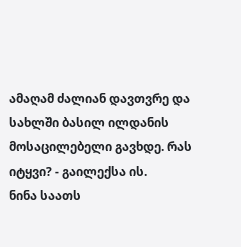ამაღამ ძალიან დავთვრე და სახლში ბასილ ილდანის მოსაცილებელი გავხდე. რას იტყვი? - გაილექსა ის.
ნინა საათს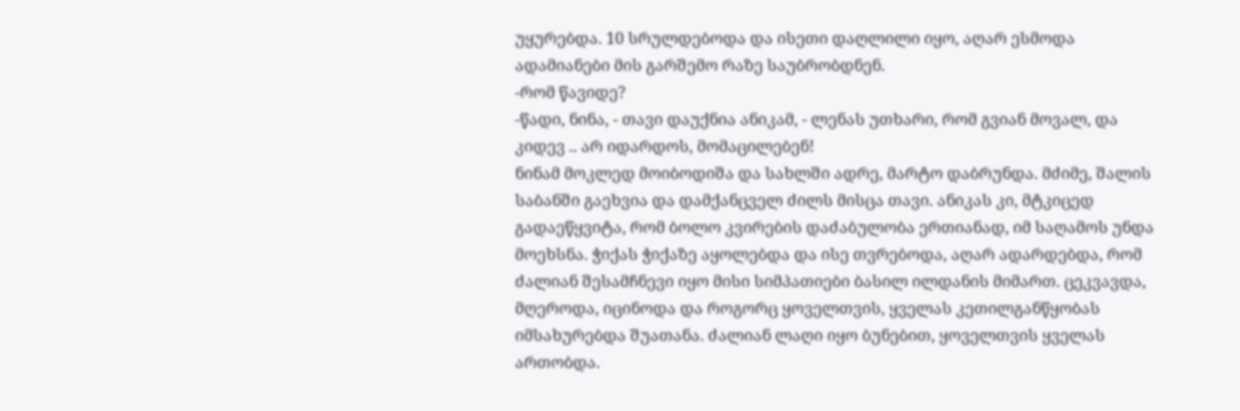უყურებდა. 10 სრულდებოდა და ისეთი დაღლილი იყო, აღარ ესმოდა ადამიანები მის გარშემო რაზე საუბრობდნენ.
-რომ წავიდე?
-წადი, ნინა, - თავი დაუქნია ანიკამ, - ლენას უთხარი, რომ გვიან მოვალ, და კიდევ .. არ იდარდოს, მომაცილებენ!
ნინამ მოკლედ მოიბოდიშა და სახლში ადრე, მარტო დაბრუნდა. მძიმე, შალის საბანში გაეხვია და დამქანცველ ძილს მისცა თავი. ანიკას კი, მტკიცედ გადაეწყვიტა, რომ ბოლო კვირების დაძაბულობა ერთიანად, იმ საღამოს უნდა მოეხსნა. ჭიქას ჭიქაზე აყოლებდა და ისე თვრებოდა, აღარ ადარდებდა, რომ ძალიან შესამჩნევი იყო მისი სიმპათიები ბასილ ილდანის მიმართ. ცეკვავდა, მღეროდა, იცინოდა და როგორც ყოველთვის, ყველას კეთილგანწყობას იმსახურებდა შუათანა. ძალიან ლაღი იყო ბუნებით, ყოველთვის ყველას ართობდა.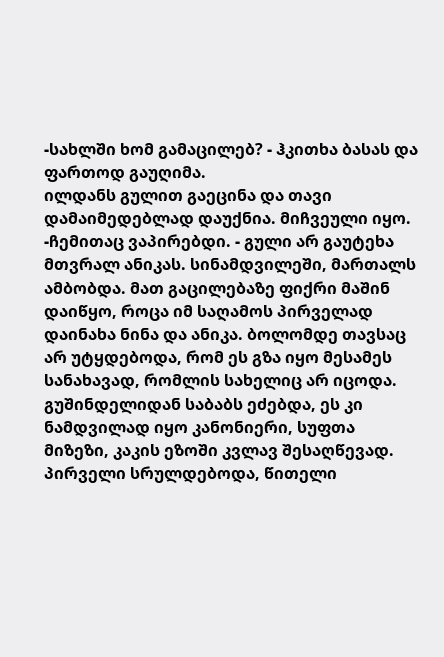-სახლში ხომ გამაცილებ? - ჰკითხა ბასას და ფართოდ გაუღიმა.
ილდანს გულით გაეცინა და თავი დამაიმედებლად დაუქნია. მიჩვეული იყო.
-ჩემითაც ვაპირებდი. - გული არ გაუტეხა მთვრალ ანიკას. სინამდვილეში, მართალს ამბობდა. მათ გაცილებაზე ფიქრი მაშინ დაიწყო, როცა იმ საღამოს პირველად დაინახა ნინა და ანიკა. ბოლომდე თავსაც არ უტყდებოდა, რომ ეს გზა იყო მესამეს სანახავად, რომლის სახელიც არ იცოდა. გუშინდელიდან საბაბს ეძებდა, ეს კი ნამდვილად იყო კანონიერი, სუფთა მიზეზი, კაკის ეზოში კვლავ შესაღწევად.
პირველი სრულდებოდა, წითელი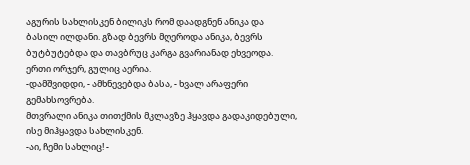აგურის სახლისკენ ბილიკს რომ დაადგნენ ანიკა და ბასილ ილდანი. გზად ბევრს მღეროდა ანიკა, ბევრს ბუტბუტებდა და თავბრუც კარგა გვარიანად ეხვეოდა. ერთი ორჯერ, გულიც აერია.
-დამშვიდდი, - ამხნევებდა ბასა, - ხვალ არაფერი გემახსოვრება.
მთვრალი ანიკა თითქმის მკლავზე ჰყავდა გადაკიდებული, ისე მიჰყავდა სახლისკენ.
-აი, ჩემი სახლიც! -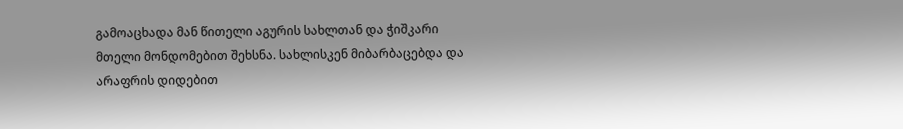გამოაცხადა მან წითელი აგურის სახლთან და ჭიშკარი მთელი მონდომებით შეხსნა. სახლისკენ მიბარბაცებდა და არაფრის დიდებით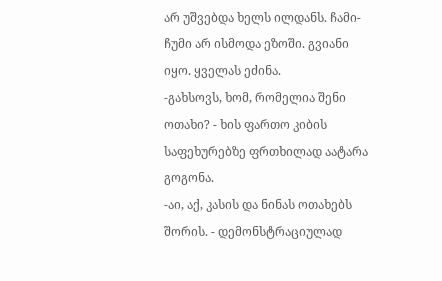არ უშვებდა ხელს ილდანს. ჩამი-ჩუმი არ ისმოდა ეზოში. გვიანი იყო. ყველას ეძინა.
-გახსოვს, ხომ, რომელია შენი ოთახი? - ხის ფართო კიბის საფეხურებზე ფრთხილად აატარა გოგონა.
-აი, აქ, კასის და ნინას ოთახებს შორის. - დემონსტრაციულად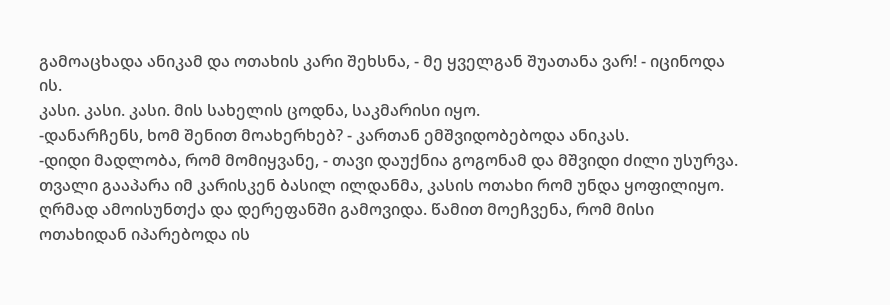გამოაცხადა ანიკამ და ოთახის კარი შეხსნა, - მე ყველგან შუათანა ვარ! - იცინოდა ის.
კასი. კასი. კასი. მის სახელის ცოდნა, საკმარისი იყო.
-დანარჩენს, ხომ შენით მოახერხებ? - კართან ემშვიდობებოდა ანიკას.
-დიდი მადლობა, რომ მომიყვანე, - თავი დაუქნია გოგონამ და მშვიდი ძილი უსურვა.
თვალი გააპარა იმ კარისკენ ბასილ ილდანმა, კასის ოთახი რომ უნდა ყოფილიყო. ღრმად ამოისუნთქა და დერეფანში გამოვიდა. წამით მოეჩვენა, რომ მისი ოთახიდან იპარებოდა ის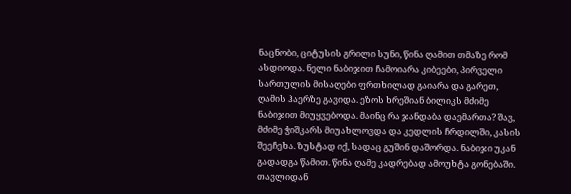ნაცნობი, ციტუსის გრილი სუნი, წინა ღამით თმაზე რომ ასდიოდა. ნელი ნაბიჯით ჩამოიარა კიბეები, პირველი სართულის მისაღები ფრთხილად გაიარა და გარეთ, ღამის ჰაერზე გავიდა. ეზოს ხრეშიან ბილიკს მძიმე ნაბიჯით მიუყვებოდა. მაინც რა ჯანდაბა დაემართა? შავ, მძიმე ჭიშკარს მიუახლოვდა და კედლის ჩრდილში, კასის შეეჩეხა. ზუსტად იქ, სადაც გუშინ დაშორდა. ნაბიჯი უკან გადადგა წამით. წინა ღამე კადრებად ამოუხტა გონებაში. თავლიდან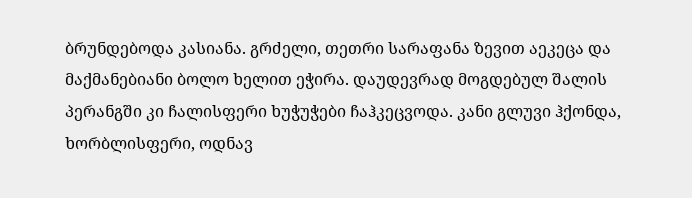ბრუნდებოდა კასიანა. გრძელი, თეთრი სარაფანა ზევით აეკეცა და მაქმანებიანი ბოლო ხელით ეჭირა. დაუდევრად მოგდებულ შალის პერანგში კი ჩალისფერი ხუჭუჭები ჩაჰკეცვოდა. კანი გლუვი ჰქონდა, ხორბლისფერი, ოდნავ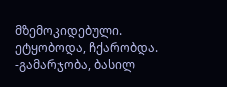მზემოკიდებული. ეტყობოდა, ჩქარობდა.
-გამარჯობა, ბასილ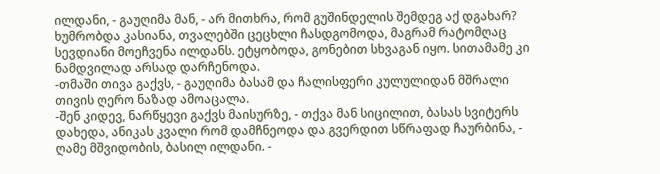ილდანი, - გაუღიმა მან, - არ მითხრა, რომ გუშინდელის შემდეგ აქ დგახარ?
ხუმრობდა კასიანა, თვალებში ცეცხლი ჩასდგომოდა, მაგრამ რატომღაც სევდიანი მოეჩვენა ილდანს. ეტყობოდა, გონებით სხვაგან იყო. სითამამე კი ნამდვილად არსად დარჩენოდა.
-თმაში თივა გაქვს, - გაუღიმა ბასამ და ჩალისფერი კულულიდან მშრალი თივის ღერო ნაზად ამოაცალა.
-შენ კიდევ, ნარწყევი გაქვს მაისურზე, - თქვა მან სიცილით, ბასას სვიტერს დახედა, ანიკას კვალი რომ დამჩნეოდა და გვერდით სწრაფად ჩაურბინა, - ღამე მშვიდობის, ბასილ ილდანი. -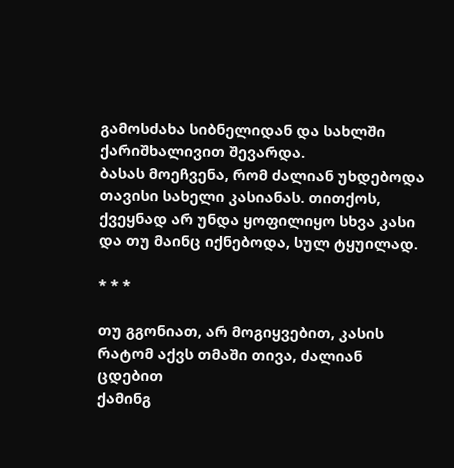გამოსძახა სიბნელიდან და სახლში ქარიშხალივით შევარდა.
ბასას მოეჩვენა, რომ ძალიან უხდებოდა თავისი სახელი კასიანას. თითქოს, ქვეყნად არ უნდა ყოფილიყო სხვა კასი და თუ მაინც იქნებოდა, სულ ტყუილად.

* * *

თუ გგონიათ, არ მოგიყვებით, კასის რატომ აქვს თმაში თივა, ძალიან ცდებით
ქამინგ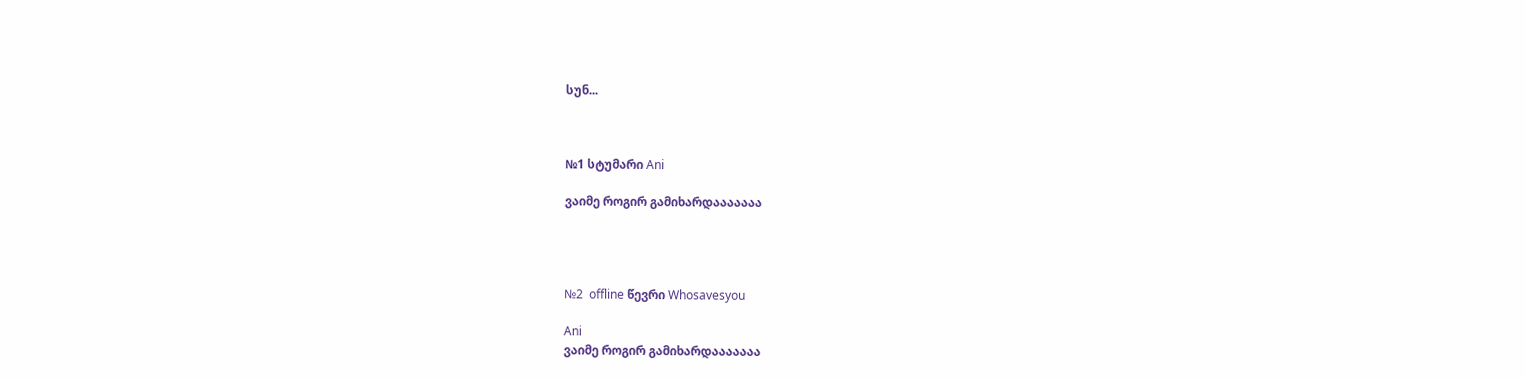სუნ...



№1 სტუმარი Ani

ვაიმე როგირ გამიხარდააააააა




№2  offline წევრი Whosavesyou

Ani
ვაიმე როგირ გამიხარდააააააა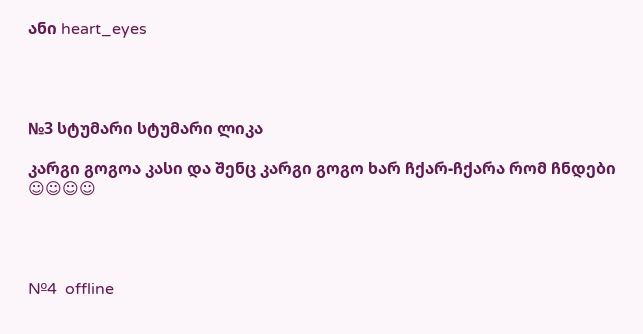ანი heart_eyes




№3 სტუმარი სტუმარი ლიკა

კარგი გოგოა კასი და შენც კარგი გოგო ხარ ჩქარ-ჩქარა რომ ჩნდები ☺☺☺☺




№4  offline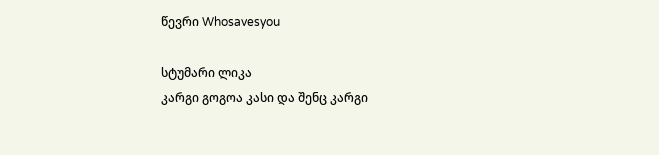წევრი Whosavesyou

სტუმარი ლიკა
კარგი გოგოა კასი და შენც კარგი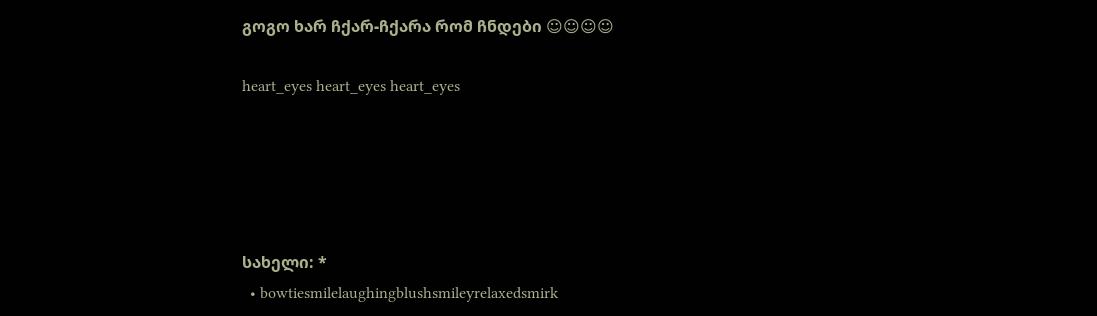გოგო ხარ ჩქარ-ჩქარა რომ ჩნდები ☺☺☺☺

heart_eyes heart_eyes heart_eyes





სახელი: *
  • bowtiesmilelaughingblushsmileyrelaxedsmirk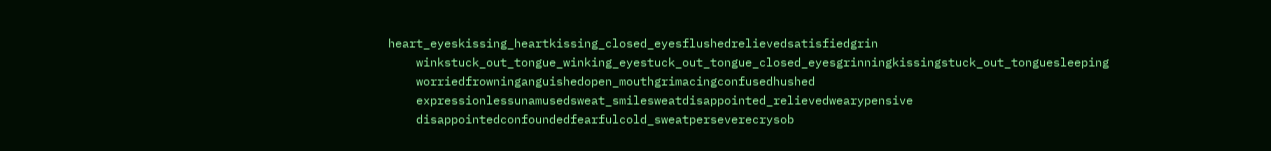heart_eyeskissing_heartkissing_closed_eyesflushedrelievedsatisfiedgrin
    winkstuck_out_tongue_winking_eyestuck_out_tongue_closed_eyesgrinningkissingstuck_out_tonguesleeping
    worriedfrowninganguishedopen_mouthgrimacingconfusedhushed
    expressionlessunamusedsweat_smilesweatdisappointed_relievedwearypensive
    disappointedconfoundedfearfulcold_sweatperseverecrysob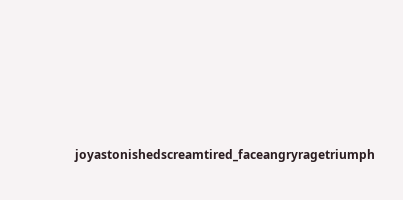joyastonishedscreamtired_faceangryragetriumph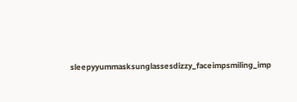sleepyyummasksunglassesdizzy_faceimpsmiling_imp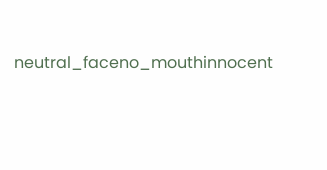neutral_faceno_mouthinnocent